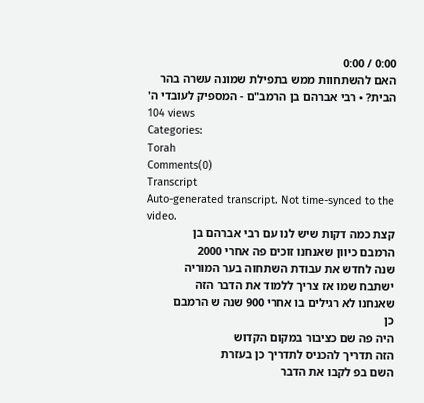0:00 / 0:00
האם להשתחוות ממש בתפילת שמונה עשרה בהר הבית? • רבי אברהם בן הרמב"ם - המספיק לעובדי ה'
104 views
Categories:
Torah
Comments(0)
Transcript
Auto-generated transcript. Not time-synced to the video.
קצת כמה דקות שיש לנו עם רבי אברהם בן
הרמבם כיוון שאנחנו זוכים פה אחרי 2000
שנה לחדש את עבודת השתחוה בער המוריה
ישתבח שמו אז צריך ללמוד את הדבר הזה
שאנחנו לא רגילים בו אחרי 900 שנה ש הרמבם
כן
היה פה שם כציבור במקום הקדוש
הזה תדריך להכניס לתדריך כן בעזרת
השם בפ לקבו את הדבר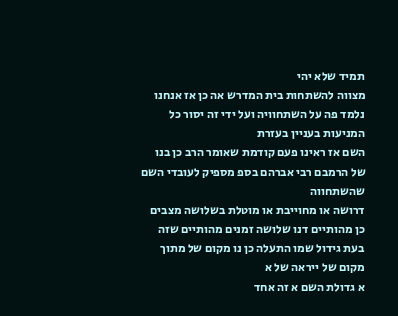תמיד שלא יהי
מצווה להשתחות בית המדרש אה כן אז אנחנו
נלמד פה על השתחוויה ועל ידי זה יסור כל
המניעות בעניין בעזרת
השם אז ראינו פעם קודמת שאומר הרב כן בנו
של הרמבם רבי אברהם בספ מספיק לעובדי השם
שהשתחווה
דרושה או מחוייבת או מוטלת בשלושה מצבים
כן מהותיים דנו שלושה זמנים מהותיים שזה
בעת גידול שמו התעלה כן נו מקום של מתוך
מקום של ייראה של א
א גדולת השם א זה אחד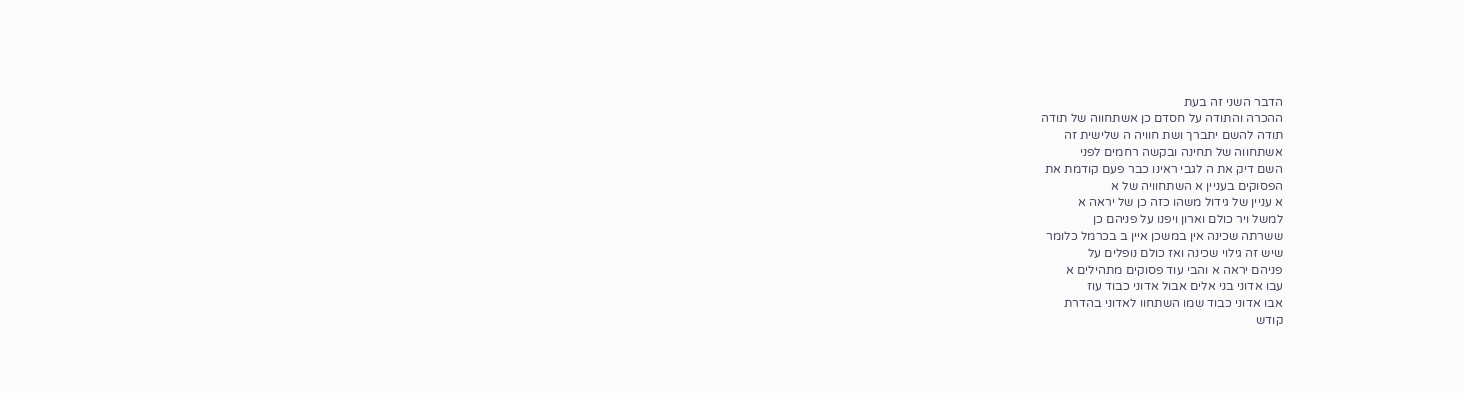הדבר השני זה בעת
ההכרה והתודה על חסדם כן אשתחווה של תודה
תודה להשם יתברך ושת חוויה ה שלישית זה
אשתחווה של תחינה ובקשה רחמים לפני
השם דיק את ה לגבי ראינו כבר פעם קודמת את
הפסוקים בעניין א השתחוויה של א
א עניין של גידול משהו כזה כן של יראה א
למשל ויר כולם וארון ויפנו על פניהם כן
ששרתה שכינה אין במשכן איין ב בכרמל כלומר
שיש זה גילוי שכינה ואז כולם נופלים על
פניהם יראה א והבי עוד פסוקים מתהילים א
עבו אדוני בני אלים אבול אדוני כבוד עוז
אבו אדוני כבוד שמו השתחוו לאדוני בהדרת
קודש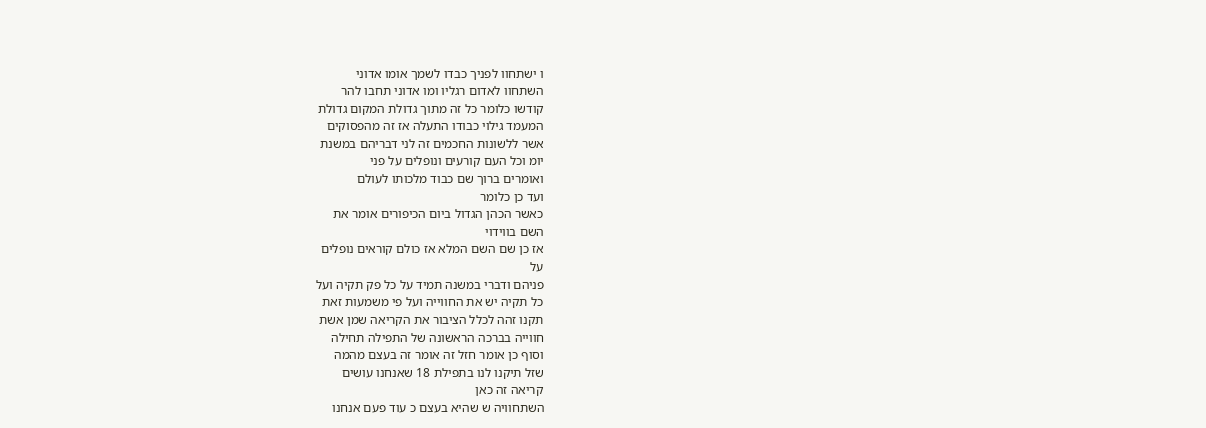ו ישתחוו לפניך כבדו לשמך אומו אדוני
השתחוו לאדום רגליו ומו אדוני תחבו להר
קודשו כלומר כל זה מתוך גדולת המקום גדולת
המעמד גילוי כבודו התעלה אז זה מהפסוקים
אשר ללשונות החכמים זה לני דבריהם במשנת
יומ וכל העם קורעים ונופלים על פני
ואומרים ברוך שם כבוד מלכותו לעולם
ועד כן כלומר
כאשר הכהן הגדול ביום הכיפורים אומר את
השם בווידוי
אז כן שם השם המלא אז כולם קוראים נופלים
על
פניהם ודברי במשנה תמיד על כל פק תקיה ועל
כל תקיה יש את החווייה ועל פי משמעות זאת
תקנו זהה לכלל הציבור את הקריאה שמן אשת
חווייה בברכה הראשונה של התפילה תחילה
וסוף כן אומר חזל זה אומר זה בעצם מהמה
שזל תיקנו לנו בתפילת 18 שאנחנו עושים
קריאה זה כאן
השתחוויה ש שהיא בעצם כ עוד פעם אנחנו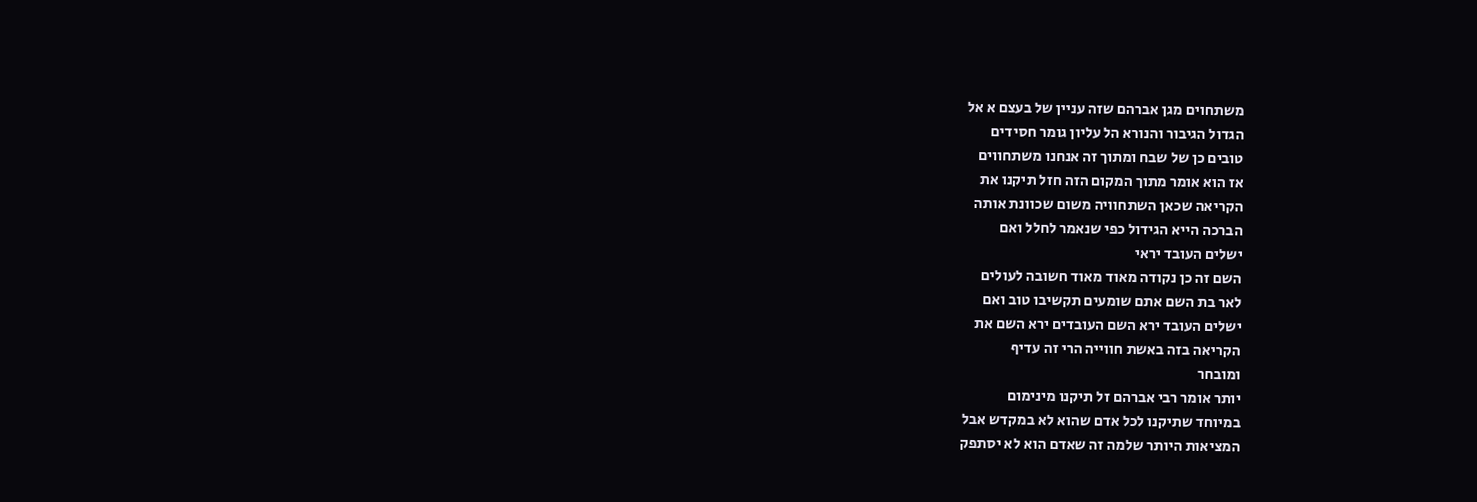משתחוים מגן אברהם שזה עניין של בעצם א אל
הגדול הגיבור והנורא הל עליון גומר חסידים
טובים כן של שבח ומתוך זה אנחנו משתחווים
אז הוא אומר מתוך המקום הזה חזל תיקנו את
הקריאה שכאן השתחוויה משום שכוונת אותה
הברכה הייא הגידול כפי שנאמר לחלל ואם
ישלים העובד יראי
השם זה כן נקודה מאוד מאוד חשובה לעולים
לאר בת השם אתם שומעים תקשיבו טוב ואם
ישלים העובד ירא השם העובדים ירא השם את
הקריאה בזה באשת חווייה הרי זה עדיף
ומובחר
יותר אומר רבי אברהם זל תיקנו מינימום
במיוחד שתיקנו לכל אדם שהוא לא במקדש אבל
המציאות היותר שלמה זה שאדם הוא לא יסתפק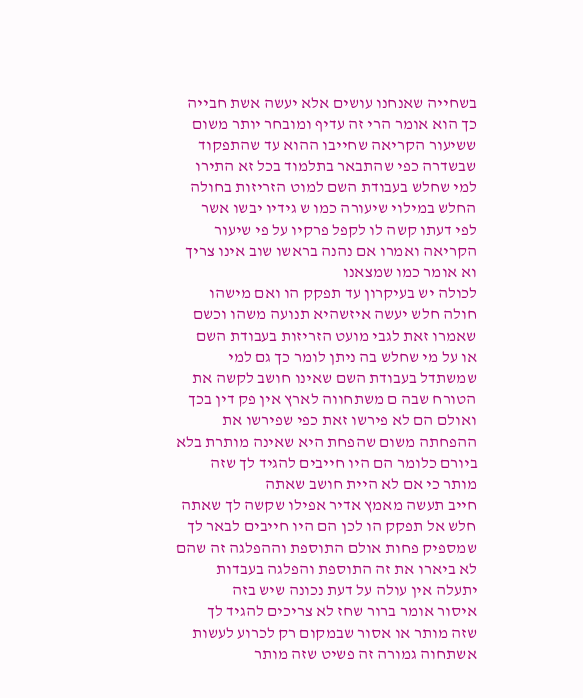בשחייה שאנחנו עושים אלא יעשה אשת חבייה
כך הוא אומר הרי זה עדיף ומובחר יותר משום
ששיעור הקריאה שחייבו ההוא עד שהתפקוד
שבשדרה כפי שהתבאר בתלמוד בכל זא התירו
למי שחלש בעבודת השם למוט הזריזות בחולה
החלש במילוי שיעורה כמו ש גידיו יבשו אשר
לפי דעתו קשה לו לקפל פרקיו על פי שיעור
הקריאה ואמרו אם נהנה בראשו שוב אינו צריך
וא אומר כמו שמצאנו
לכולה יש בעיקרון עד תפקק הו ואם מישהו
חולה חלש יעשה איזשהיא תנועה משהו וכשם
שאמרו זאת לגבי מועט הזריזות בעבודת השם
או על מי שחלש בה ניתן לומר כך גם למי
שמשתדל בעבודת השם שאינו חושב לקשה את
הטורח שבה ם משתחווה לארץ אין פק דין בכך
ואולם הם לא פירשו זאת כפי שפירשו את
ההפחתה משום שהפחת היא שאינה מותרת בלא
ביורם כלומר הם היו חייבים להגיד לך שזה
מותר כי אם לא היית חושב שאתה
חייב תעשה מאמץ אדיר אפילו שקשה לך שאתה
חלש אל תפקק הו לכן הם היו חייבים לבאר לך
שמספיק פחות אולם התוספת וההפלגה זה שהם
לא ביארו את זה התוספת והפלגה בעבדות
יתעלה אין עולה על דעת נכונה שיש בזה
איסור אומר ברור שחז לא צריכים להגיד לך
שזה מותר או אסור שבמקום רק לכרוע לעשות
אשתחוה גמורה זה פשיט שזה מותר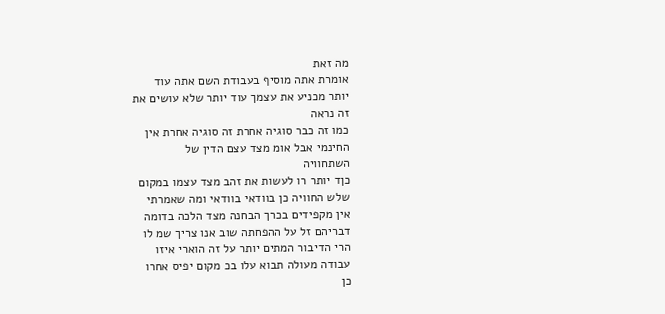מה זאת
אומרת אתה מוסיף בעבודת השם אתה עוד
יותר מכניע את עצמך עוד יותר שלא עושים את
זה נראה
כמו זה כבר סוגיה אחרת זה סוגיה אחרת אין
החינמי אבל אומ מצד עצם הדין של
השתחוויה
כןד יותר רו לעשות את זהב מצד עצמו במקום
שלש החוויה כן בוודאי בוודאי ומה שאמרתי
אין מקפידים בכרך הבחנה מצד הלכה בדומה
דבריהם זל על ההפחתה שוב אנו צריך שמ לו
הרי הדיבור המתים יותר על זה הוארי איזו
עבודה מעולה תבוא עלו בכ מקום יפיס אחרו
כן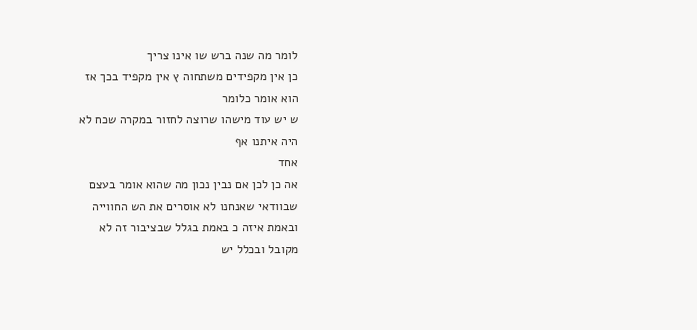לומר מה שנה ברש שו אינו צריך
כן אין מקפידים משתחוה ץ אין מקפיד בכך אז
הוא אומר כלומר
ש יש עוד מישהו שרוצה לחזור במקרה שכח לא
היה איתנו אף
אחד
אה כן לכן אם נבין נכון מה שהוא אומר בעצם
שבוודאי שאנחנו לא אוסרים את הש החווייה
ובאמת איזה כ באמת בגלל שבציבור זה לא
מקובל ובכלל יש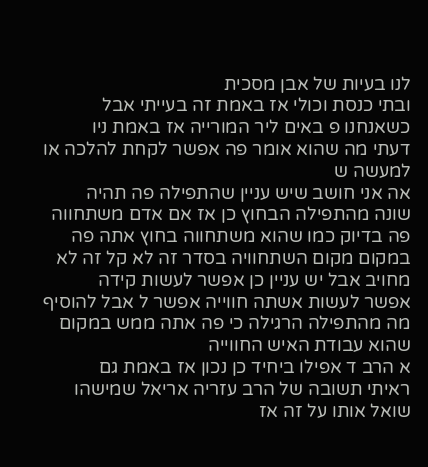לנו בעיות של אבן מסכית
ובתי כנסת וכולי אז באמת זה בעייתי אבל
כשאנחנו פ באים ליר המורייה אז באמת ניו
דעתי מה שהוא אומר פה אפשר לקחת להלכה או
למעשה ש
אה אני חושב שיש עניין שהתפילה פה תהיה
שונה מהתפילה הבחוץ כן אז אם אדם משתחווה
פה בדיוק כמו שהוא משתחווה בחוץ אתה פה
במקום מקום השתחוויה בסדר זה לא קל זה לא
מחויב אבל יש עניין כן אפשר לעשות קידה
אפשר לעשות אשתה חווייה אפשר ל אבל להוסיף
מה מהתפילה הרגילה כי פה אתה ממש במקום
שהוא עבודת האיש החווייה
א הרב ד אפילו ביחיד כן נכון אז באמת גם
ראיתי תשובה של הרב עזריה אריאל שמישהו
שואל אותו על זה אז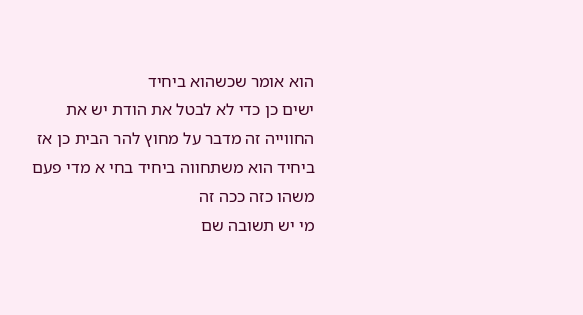הוא אומר שכשהוא ביחיד
ישים כן כדי לא לבטל את הודת יש את
החווייה זה מדבר על מחוץ להר הבית כן אז
ביחיד הוא משתחווה ביחיד בחי א מדי פעם
משהו כזה ככה זה
מי יש תשובה שם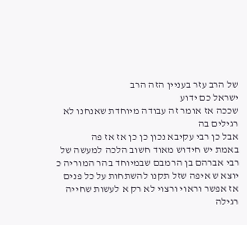של הרב עזר בעניין הזה הרב
ישראל כם ידוע
שככה אז אומר זה עבודה מיוחדת שאנחנו לא
רגילים בה
אבל כן רבי עקיבא נכון כן כן אז אז פה
באמת יש חידוש מאוד חשוב הלכה למעשה של
רבי אברהם בן הרמבם שבמיוחד בהר המוריה כ
יוצא ש איפה שזל תקנו להשתחות על כל פנים
אז אפשר וראוי ורצוי לא רק א לעשות שחייה
רגילה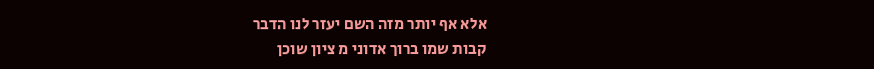אלא אף יותר מזה השם יעזר לנו הדבר
קבות שמו ברוך אדוני מ ציון שוכן